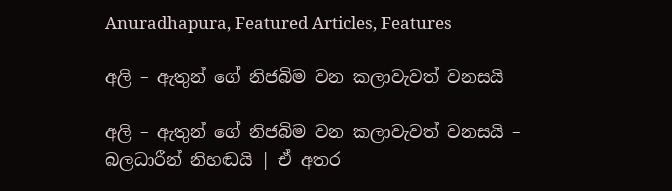Anuradhapura, Featured Articles, Features

අලි – ඇතුන් ගේ නිජබිම වන කලාවැවත් වනසයි

අලි – ඇතුන් ගේ නිජබිම වන කලාවැවත් වනසයි – බලධාරීන් නිහඬයි | ඒ අතර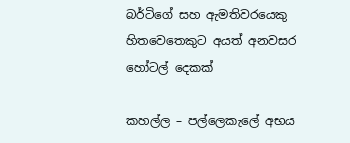බර්ටිගේ සහ ඇමතිවරයෙකු හිතවෙතෙකුට අයත් අනවසර හෝටල් දෙකක්

කහල්ල – පල්ලෙකැලේ අභය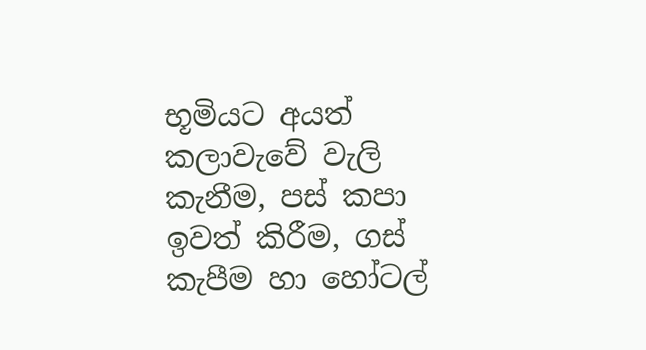භූමියට අයත් කලාවැවේ වැලි කැනීම, පස් කපා ඉවත් කිරීම, ගස් කැපීම හා හෝටල්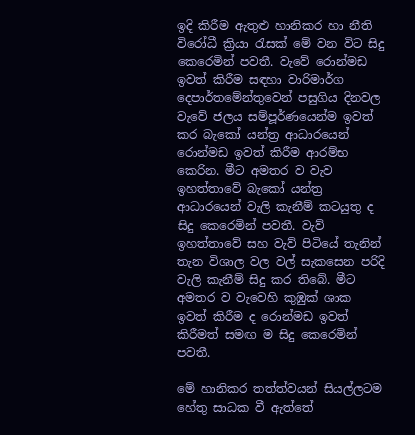ඉදි කිරීම ඇතුළු හානිකර හා නීති විරෝධී ක්‍රියා රැසක් මේ වන විට සිදු කෙරෙමින් පවතී. වැවේ රොන්මඩ ඉවත් කිරීම සඳහා වාරිමාර්ග දෙපාර්තමේන්තුවෙන් පසුගිය දිනවල වැවේ ජලය සම්පූර්ණයෙන්ම ඉවත් කර බැකෝ යන්ත්‍ර ආධාරයෙන් රොන්මඩ ඉවත් කිරීම ආරම්භ කෙරින. මීට අමතර ව වැව ඉහත්තාවේ බැකෝ යන්ත්‍ර ආධාරයෙන් වැලි කැනීම් කටයුතු ද සිදු කෙරෙමින් පවතී. වැව් ඉහත්තාවේ සහ වැව් පිටියේ තැනින් තැන විශාල වල වල් සැකසෙන පරිදි වැලි කැනීම් සිදු කර තිබේ. මීට අමතර ව වැවෙහි කුඹුක් ශාක ඉවත් කිරීම ද රොන්මඩ ඉවත් කිරීමත් සමඟ ම සිදු කෙරෙමින් පවතී.

මේ හානිකර තත්ත්වයන් සියල්ලටම හේතු සාධක වී ඇත්තේ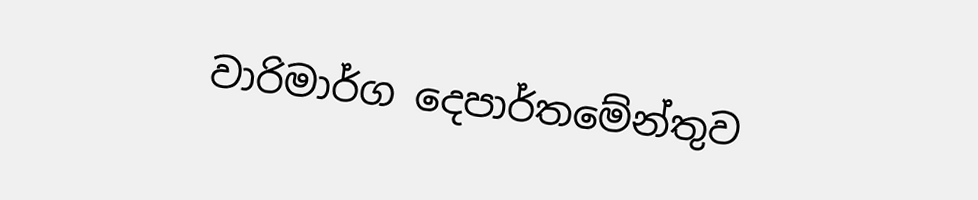වාරිමාර්ග දෙපාර්තමේන්තුව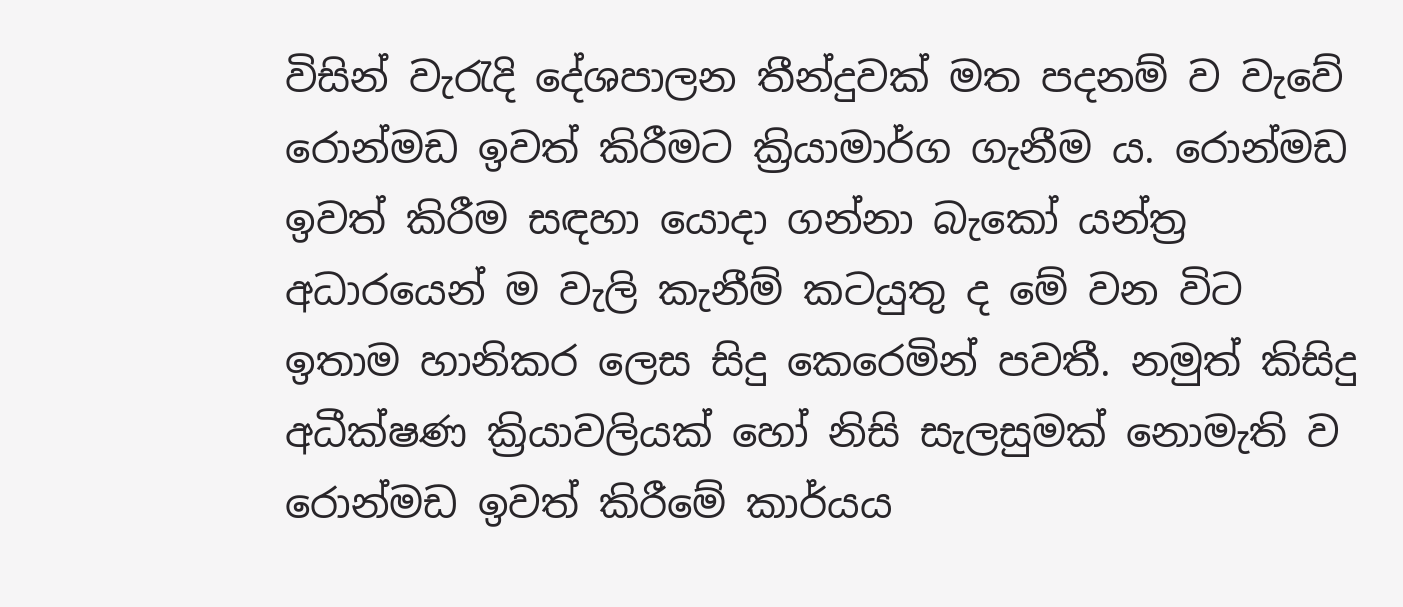විසින් වැරැදි දේශපාලන තීන්දුවක් මත පදනම් ව වැවේ රොන්මඩ ඉවත් කිරීමට ක්‍රියාමාර්ග ගැනීම ය. රොන්මඩ ඉවත් කිරීම සඳහා යොදා ගන්නා බැකෝ යන්ත්‍ර අධාරයෙන් ම වැලි කැනීම් කටයුතු ද මේ වන විට ඉතාම හානිකර ලෙස සිදු කෙරෙමින් පවතී. නමුත් කිසිදු අධීක්ෂණ ක්‍රියාවලියක් හෝ නිසි සැලසුමක් නොමැති ව රොන්මඩ ඉවත් කිරීමේ කාර්යය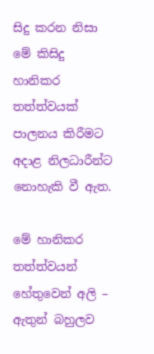සිදු කරන නිසා මේ කිසිදු හානිකර තත්ත්වයක් පාලනය කිරීමට අදාළ නිලධාරීන්ට නොහැකි වී ඇත.

මේ හානිකර තත්ත්වයන් හේතුවෙන් අලි – ඇතුන් බහුලව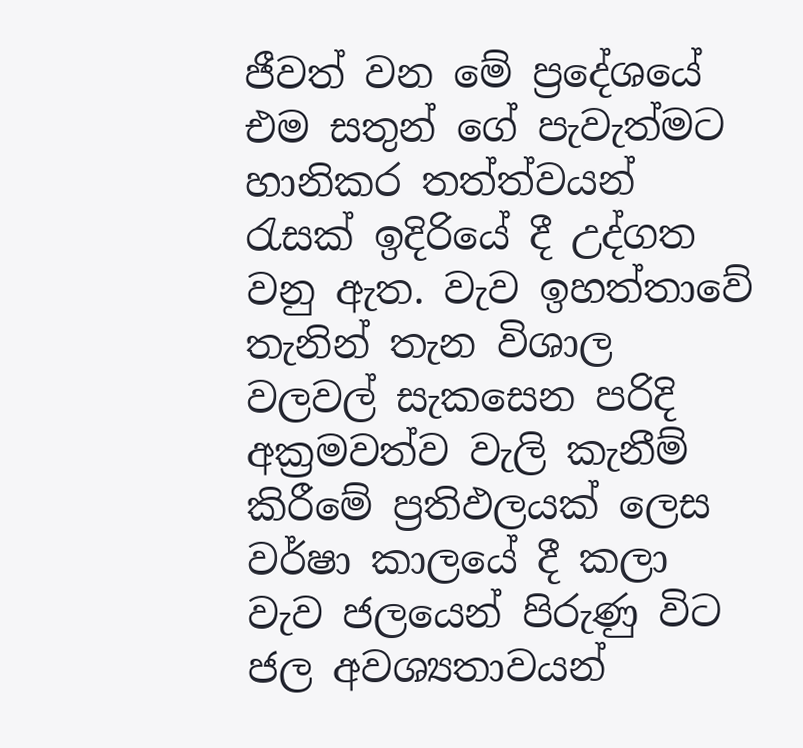ජීවත් වන මේ ප්‍රදේශයේ එම සතුන් ගේ පැවැත්මට හානිකර තත්ත්වයන් රැසක් ඉදිරියේ දී උද්ගත වනු ඇත. වැව ඉහත්තාවේ තැනින් තැන විශාල වලවල් සැකසෙන පරිදි අක්‍රමවත්ව වැලි කැනීම් කිරීමේ ප්‍රතිඵලයක් ලෙස වර්ෂා කාලයේ දී කලා වැව ජලයෙන් පිරුණු විට ජල අවශ්‍යතාවයන්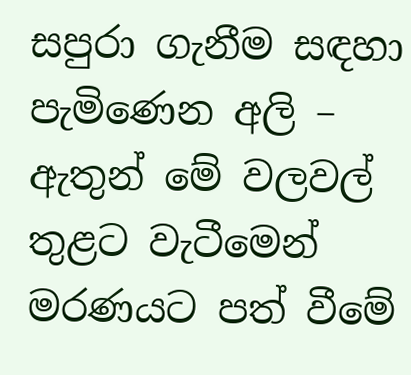සපුරා ගැනීම සඳහා පැමිණෙන අලි – ඇතුන් මේ වලවල් තුළට වැටීමෙන් මරණයට පත් වීමේ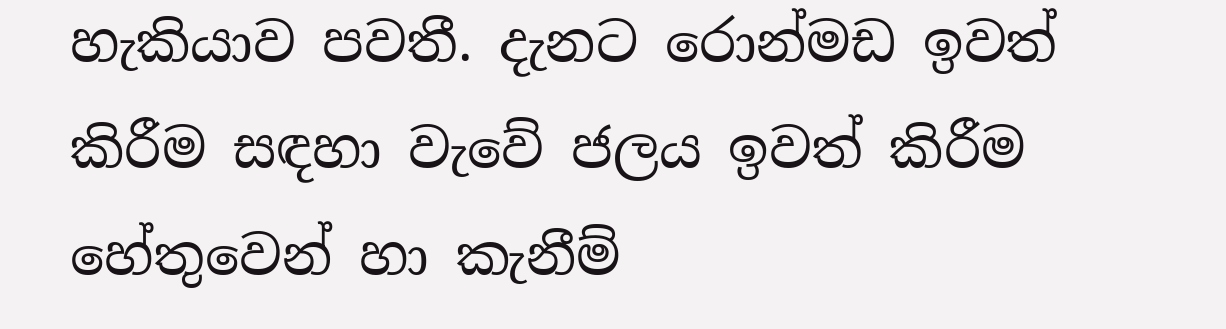හැකියාව පවතී. දැනට රොන්මඩ ඉවත් කිරීම සඳහා වැවේ ජලය ඉවත් කිරීම හේතුවෙන් හා කැනීම්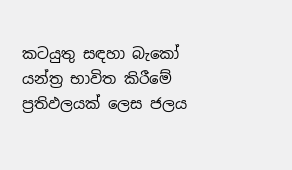කටයුතු සඳහා බැකෝ යන්ත්‍ර භාවිත කිරීමේ ප්‍රතිඵලයක් ලෙස ජලය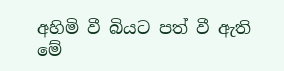අහිමි වී බියට පත් වී ඇති මේ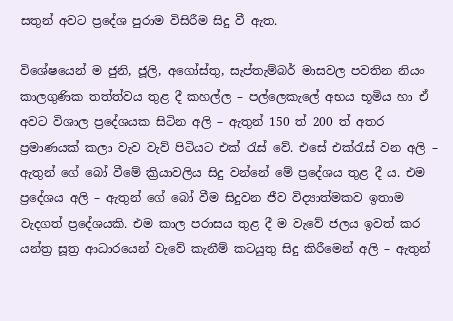සතුන් අවට ප්‍රදේශ පුරාම විසිරීම සිදු වී ඇත.

විශේෂයෙන් ම ජුනි, ජූලි, අගෝස්තු, සැප්තැම්බර් මාසවල පවතින නියං කාලගුණික තත්ත්වය තුළ දී කහල්ල – පල්ලෙකැලේ අභය භූමිය හා ඒ අවට විශාල ප්‍රදේශයක සිටින අලි – ඇතුන් 150 ත් 200 ත් අතර ප්‍රමාණයක් කලා වැව වැව් පිටියට එක් රැස් වේ. එසේ එක්රැස් වන අලි – ඇතුන් ගේ බෝ වීමේ ක්‍රියාවලිය සිදු වන්නේ මේ ප්‍රදේශය තුළ දී ය. එම ප්‍රදේශය අලි – ඇතුන් ගේ බෝ වීම සිදුවන ජීව විද්‍යාත්මකව ඉතාම වැදගත් ප්‍රදේශයකි. එම කාල පරාසය තුළ දී ම වැවේ ජලය ඉවත් කර යන්ත්‍ර සූත්‍ර ආධාරයෙන් වැවේ කැනීම් කටයුතු සිදු කිරීමෙන් අලි – ඇතුන්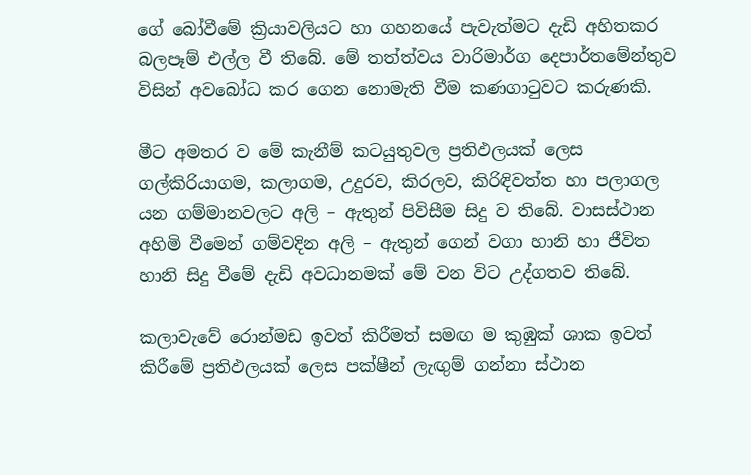ගේ බෝවීමේ ක්‍රියාවලියට හා ගහනයේ පැවැත්මට දැඩි අහිතකර බලපෑම් එල්ල වී තිබේ. මේ තත්ත්වය වාරිමාර්ග දෙපාර්තමේන්තුව විසින් අවබෝධ කර ගෙන නොමැති වීම කණගාටුවට කරුණකි.

මීට අමතර ව මේ කැනීම් කටයුතුවල ප්‍රතිඵලයක් ලෙස ගල්කිරියාගම, කලාගම, උදුරව, කිරලව, කිරිඳිවත්ත හා පලාගල යන ගම්මානවලට අලි – ඇතුන් පිවිසීම සිදු ව තිබේ. වාසස්ථාන අහිමි වීමෙන් ගම්වදින අලි – ඇතුන් ගෙන් වගා හානි හා ජීවිත හානි සිදු වීමේ දැඩි අවධානමක් මේ වන විට උද්ගතව තිබේ.

කලාවැවේ රොන්මඩ ඉවත් කිරීමත් සමඟ ම කුඹුක් ශාක ඉවත් කිරීමේ ප්‍රතිඵලයක් ලෙස පක්ෂීන් ලැඟුම් ගන්නා ස්ථාන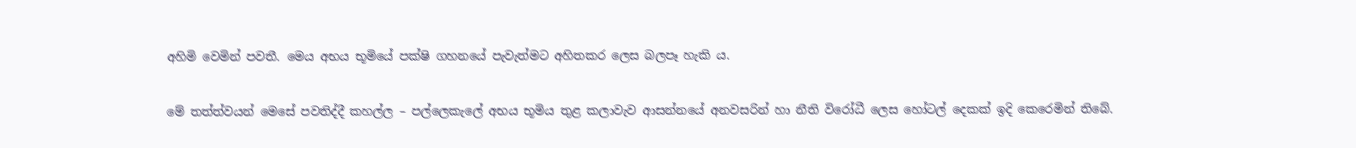අහිමි වෙමින් පවතී. මෙය අභය භූමියේ පක්ෂි ගහනයේ පැවැත්මට අහිතකර ලෙස බලපෑ හැකි ය.

මේ තත්ත්වයන් මෙසේ පවතිද්දී කහල්ල – පල්ලෙකැලේ අභය භූමිය තුළ කලාවැව ආසන්නයේ අනවසරින් හා නීති විරෝධී ලෙස හෝටල් දෙකක් ඉදි කෙරෙමින් තිබේ.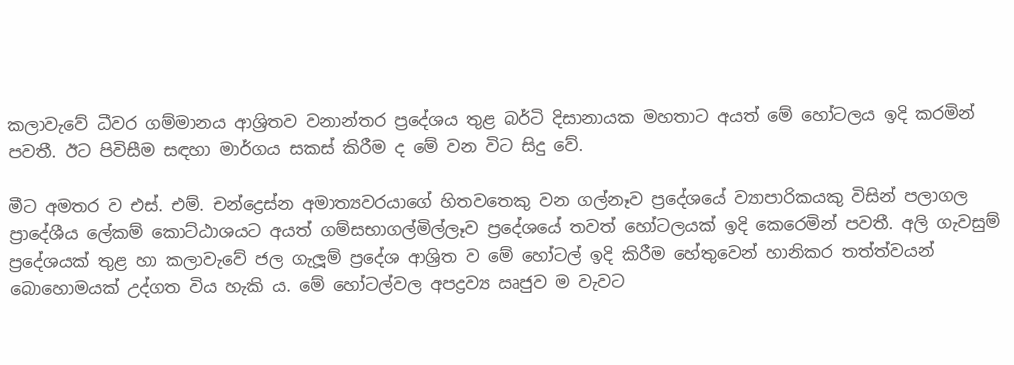කලාවැවේ ධීවර ගම්මානය ආශ්‍රිතව වනාන්තර ප්‍රදේශය තුළ බර්ටි දිසානායක මහතාට අයත් මේ හෝටලය ඉදි කරමින් පවතී. ඊට පිවිසීම සඳහා මාර්ගය සකස් කිරීම ද මේ වන විට සිදු වේ.

මීට අමතර ව එස්. එම්. චන්ද්‍රෙස්න අමාත්‍යවරයාගේ හිතවතෙකු වන ගල්නෑව ප්‍රදේශයේ ව්‍යාපාරිකයකු විසින් පලාගල ප්‍රාදේශීය ලේකම් කොට්ඨාශයට අයත් ගම්සභාගල්මිල්ලෑව ප්‍රදේශයේ තවත් හෝටලයක් ඉදි කෙරෙමින් පවතී. අලි ගැවසුම් ප්‍රදේශයක් තුළ හා කලාවැවේ ජල ගැලූම් ප්‍රදේශ ආශ්‍රිත ව මේ හෝටල් ඉදි කිරීම හේතුවෙන් හානිකර තත්ත්වයන් බොහොමයක් උද්ගත විය හැකි ය. මේ හෝටල්වල අපද්‍රව්‍ය ඍජුව ම වැවට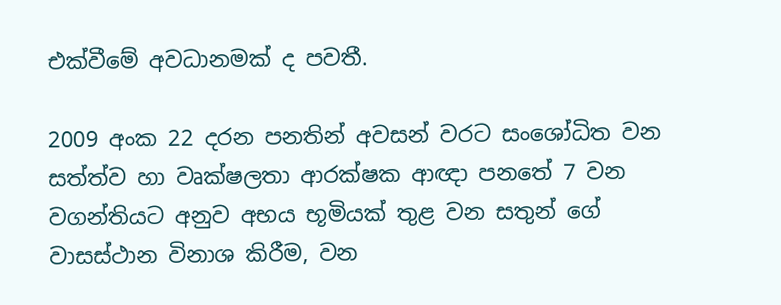එක්වීමේ අවධානමක් ද පවතී.

2009 අංක 22 දරන පනතින් අවසන් වරට සංශෝධිත වන සත්ත්ව හා වෘක්ෂලතා ආරක්ෂක ආඥා පනතේ 7 වන වගන්තියට අනුව අභය භූමියක් තුළ වන සතුන් ගේ වාසස්ථාන විනාශ කිරීම, වන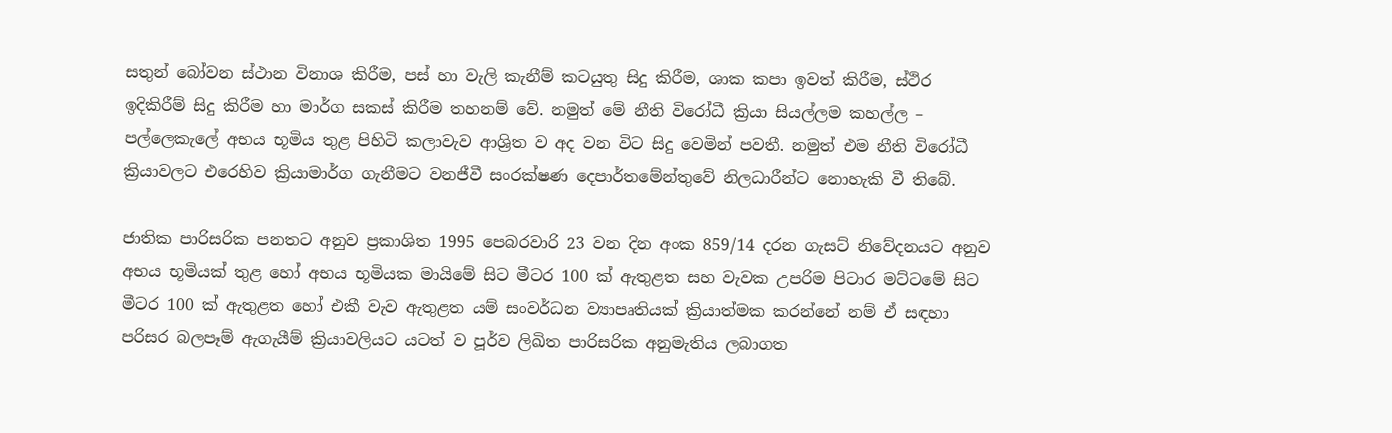සතුන් බෝවන ස්ථාන විනාශ කිරීම, පස් හා වැලි කැනීම් කටයුතු සිදු කිරීම, ශාක කපා ඉවත් කිරීම, ස්ථිර ඉදිකිරීම් සිදු කිරීම හා මාර්ග සකස් කිරීම තහනම් වේ. නමුත් මේ නීති විරෝධී ක්‍රියා සියල්ලම කහල්ල – පල්ලෙකැලේ අභය භූමිය තුළ පිහිටි කලාවැව ආශ්‍රිත ව අද වන විට සිදු වෙමින් පවතී. නමුත් එම නීති විරෝධී ක්‍රියාවලට එරෙහිව ක්‍රියාමාර්ග ගැනීමට වනජීවී සංරක්ෂණ දෙපාර්තමේන්තුවේ නිලධාරීන්ට නොහැකි වී තිබේ.

ජාතික පාරිසරික පනතට අනුව ප්‍රකාශිත 1995 පෙබරවාරි 23 වන දින අංක 859/14 දරන ගැසට් නිවේදනයට අනුව අභය භූමියක් තුළ හෝ අභය භූමියක මායිමේ සිට මීටර 100 ක් ඇතුළත සහ වැවක උපරිම පිටාර මට්ටමේ සිට මීටර 100 ක් ඇතුළත හෝ එකී වැව ඇතුළත යම් සංවර්ධන ව්‍යාපෘතියක් ක්‍රියාත්මක කරන්නේ නම් ඒ සඳහා පරිසර බලපෑම් ඇගැයීම් ක්‍රියාවලියට යටත් ව පූර්ව ලිඛිත පාරිසරික අනුමැතිය ලබාගත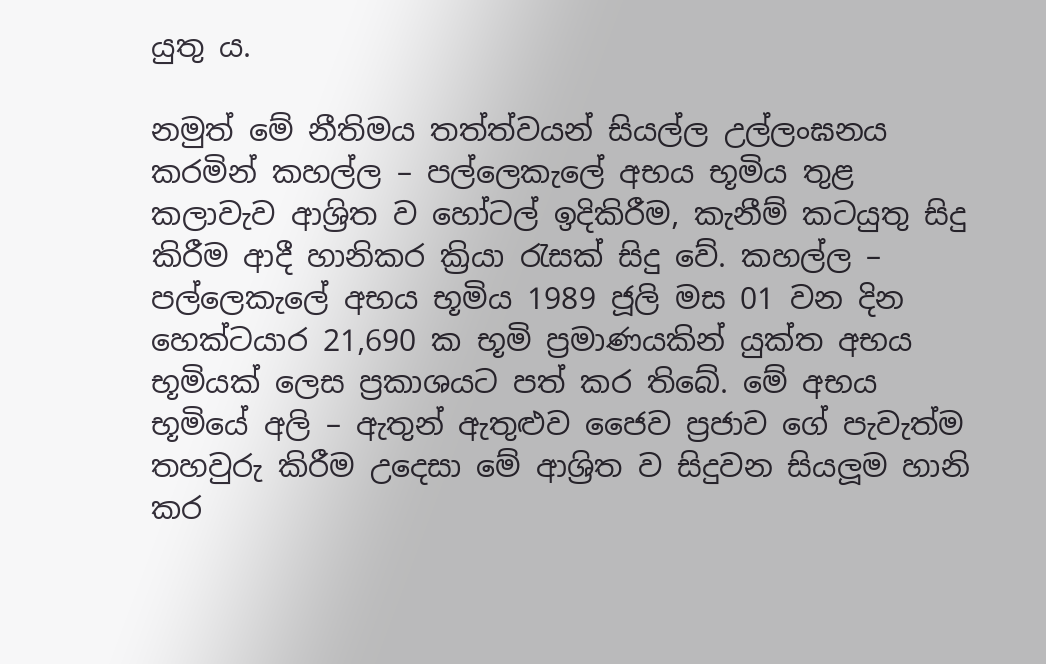යුතු ය.

නමුත් මේ නීතිමය තත්ත්වයන් සියල්ල උල්ලංඝනය කරමින් කහල්ල – පල්ලෙකැලේ අභය භූමිය තුළ කලාවැව ආශ්‍රිත ව හෝටල් ඉදිකිරීම, කැනීම් කටයුතු සිදු කිරීම ආදී හානිකර ක්‍රියා රැසක් සිදු වේ. කහල්ල – පල්ලෙකැලේ අභය භූමිය 1989 ජූලි මස 01 වන දින හෙක්ටයාර 21,690 ක භූමි ප්‍රමාණයකින් යුක්ත අභය භූමියක් ලෙස ප්‍රකාශයට පත් කර තිබේ. මේ අභය භූමියේ අලි – ඇතුන් ඇතුළුව ජෛව ප්‍රජාව ගේ පැවැත්ම තහවුරු කිරීම උදෙසා මේ ආශ්‍රිත ව සිදුවන සියලූම හානි කර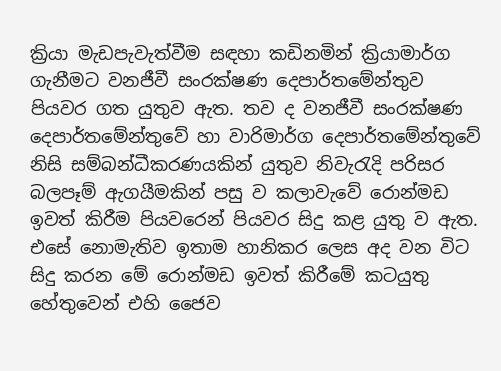ක්‍රියා මැඩපැවැත්වීම සඳහා කඩිනමින් ක්‍රියාමාර්ග ගැනීමට වනජීවී සංරක්ෂණ දෙපාර්තමේන්තුව පියවර ගත යුතුව ඇත. තව ද වනජීවී සංරක්ෂණ දෙපාර්තමේන්තුවේ හා වාරිමාර්ග දෙපාර්තමේන්තුවේ නිසි සම්බන්ධීකරණයකින් යුතුව නිවැරැදි පරිසර බලපෑම් ඇගයීමකින් පසු ව කලාවැවේ රොන්මඩ ඉවත් කිරීම පියවරෙන් පියවර සිදු කළ යුතු ව ඇත. එසේ නොමැතිව ඉතාම හානිකර ලෙස අද වන විට සිදු කරන මේ රොන්මඩ ඉවත් කිරීමේ කටයුතු හේතුවෙන් එහි ජෛව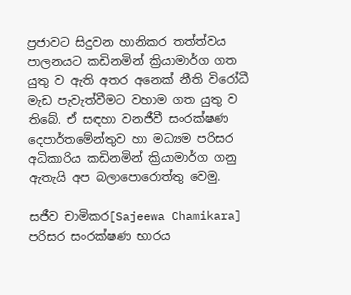ප්‍රජාවට සිදුවන හානිකර තත්ත්වය පාලනයට කඩිනමින් ක්‍රියාමාර්ග ගත යුතු ව ඇති අතර අනෙක් නීති විරෝධී මැඩ පැවැත්වීමට වහාම ගත යුතු ව තිබේ. ඒ සඳහා වනජීවී සංරක්ෂණ දෙපාර්තමේන්තුව හා මධ්‍යම පරිසර අධිකාරිය කඩිනමින් ක්‍රියාමාර්ග ගනු ඇතැයි අප බලාපොරොත්තු වෙමු.

සජීව චාමිකර[Sajeewa Chamikara]
පරිසර සංරක්ෂණ භාරය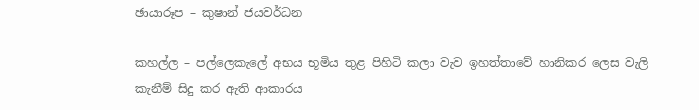ඡායාරූප – කුෂාන් ජයවර්ධන

කහල්ල – පල්ලෙකැලේ අභය භූමිය තුළ පිහිටි කලා වැව ඉහත්තාවේ හානිකර ලෙස වැලි කැනීම් සිදු කර ඇති ආකාරය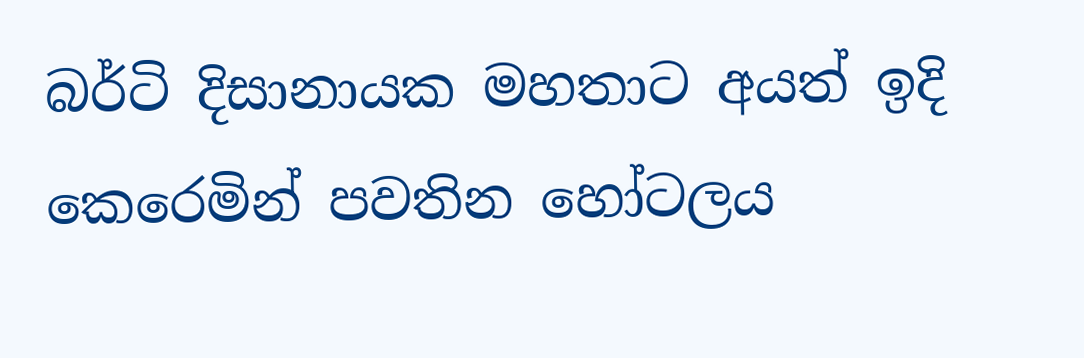බර්ටි දිසානායක මහතාට අයත් ඉදි කෙරෙමින් පවතින හෝටලය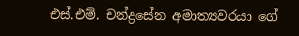එස්.එම්. චන්ද්‍රසේන අමාත්‍යවරයා ගේ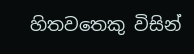හිතවතෙකු විසින්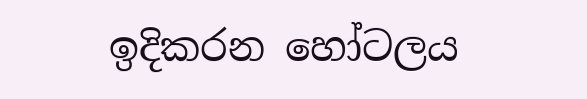ඉදිකරන හෝටලය